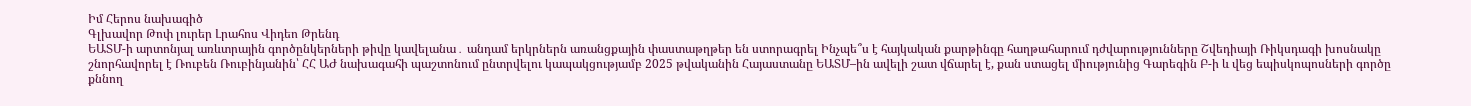Իմ Հերոս նախագիծ
Գլխավոր Թոփ լուրեր Լրահոս Վիդեո Թրենդ
ԵԱՏՄ-ի արտոնյալ առևտրային գործընկերների թիվը կավելանա․ անդամ երկրներն առանցքային փաստաթղթեր են ստորագրել Ինչպե՞ս է հայկական քարթինգը հաղթահարում դժվարությունները Շվեդիայի Ռիկսդագի խոսնակը շնորհավորել է Ռուբեն Ռուբինյանին՝ ՀՀ ԱԺ նախագահի պաշտոնում ընտրվելու կապակցությամբ 2025 թվականին Հայաստանը ԵԱՏՄ–ին ավելի շատ վճարել է, քան ստացել միությունից Գարեգին Բ-ի և վեց եպիսկոպոսների գործը քննող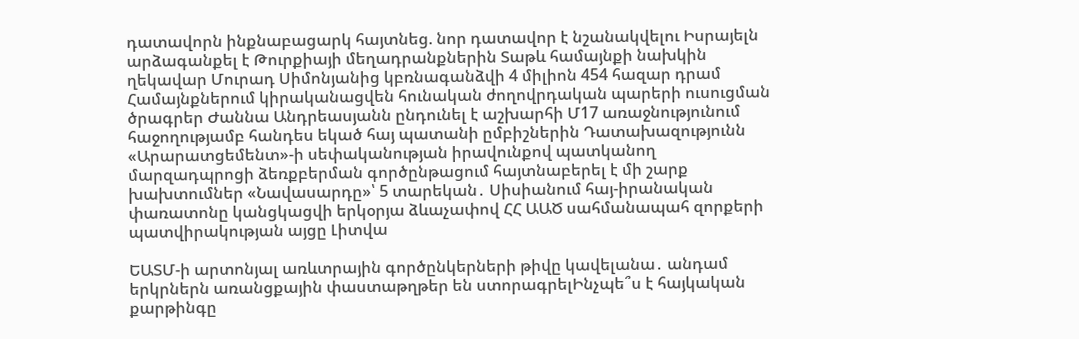դատավորն ինքնաբացարկ հայտնեց. նոր դատավոր է նշանակվելու Իսրայելն արձագանքել է Թուրքիայի մեղադրանքներին Տաթև համայնքի նախկին ղեկավար Մուրադ Սիմոնյանից կբռնագանձվի 4 միլիոն 454 հազար դրամ Համայնքներում կիրականացվեն հունական ժողովրդական պարերի ուսուցման ծրագրեր Ժաննա Անդրեասյանն ընդունել է աշխարհի Մ17 առաջնությունում հաջողությամբ հանդես եկած հայ պատանի ըմբիշներին Դատախազությունն «Արարատցեմենտ»-ի սեփականության իրավունքով պատկանող մարզադպրոցի ձեռքբերման գործընթացում հայտնաբերել է մի շարք խախտումներ «Նավասարդը»՝ 5 տարեկան․ Սիսիանում հայ-իրանական փառատոնը կանցկացվի երկօրյա ձևաչափով ՀՀ ԱԱԾ սահմանապահ զորքերի պատվիրակության այցը Լիտվա

ԵԱՏՄ-ի արտոնյալ առևտրային գործընկերների թիվը կավելանա․ անդամ երկրներն առանցքային փաստաթղթեր են ստորագրելԻնչպե՞ս է հայկական քարթինգը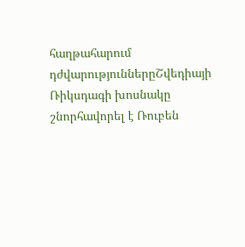հաղթահարում դժվարություններըՇվեդիայի Ռիկսդագի խոսնակը շնորհավորել է Ռուբեն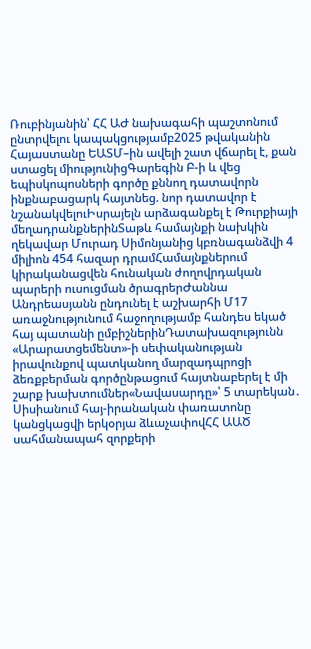Ռուբինյանին՝ ՀՀ ԱԺ նախագահի պաշտոնում ընտրվելու կապակցությամբ2025 թվականին Հայաստանը ԵԱՏՄ–ին ավելի շատ վճարել է, քան ստացել միությունիցԳարեգին Բ-ի և վեց եպիսկոպոսների գործը քննող դատավորն ինքնաբացարկ հայտնեց. նոր դատավոր է նշանակվելուԻսրայելն արձագանքել է Թուրքիայի մեղադրանքներինՏաթև համայնքի նախկին ղեկավար Մուրադ Սիմոնյանից կբռնագանձվի 4 միլիոն 454 հազար դրամՀամայնքներում կիրականացվեն հունական ժողովրդական պարերի ուսուցման ծրագրերԺաննա Անդրեասյանն ընդունել է աշխարհի Մ17 առաջնությունում հաջողությամբ հանդես եկած հայ պատանի ըմբիշներինԴատախազությունն «Արարատցեմենտ»-ի սեփականության իրավունքով պատկանող մարզադպրոցի ձեռքբերման գործընթացում հայտնաբերել է մի շարք խախտումներ«Նավասարդը»՝ 5 տարեկան․ Սիսիանում հայ-իրանական փառատոնը կանցկացվի երկօրյա ձևաչափովՀՀ ԱԱԾ սահմանապահ զորքերի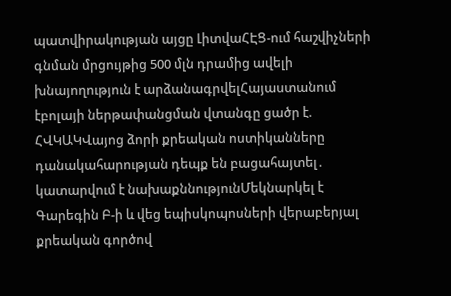պատվիրակության այցը ԼիտվաՀԷՑ-ում հաշվիչների գնման մրցույթից 500 մլն դրամից ավելի խնայողություն է արձանագրվելՀայաստանում էբոլայի ներթափանցման վտանգը ցածր է. ՀՎԿԱԿՎայոց ձորի քրեական ոստիկանները դանակահարության դեպք են բացահայտել․ կատարվում է նախաքննությունՄեկնարկել է Գարեգին Բ-ի և վեց եպիսկոպոսների վերաբերյալ քրեական գործով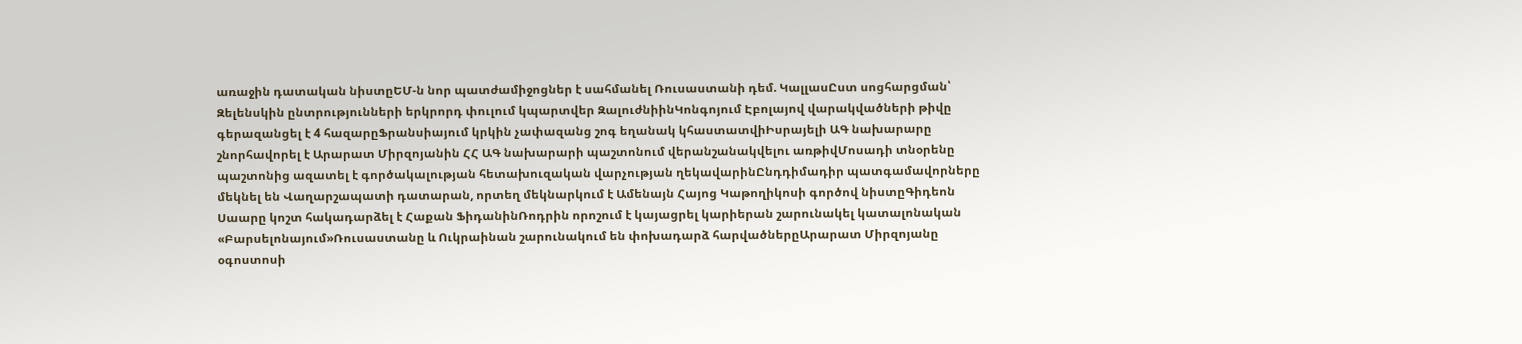առաջին դատական նիստըԵՄ-ն նոր պատժամիջոցներ է սահմանել Ռուսաստանի դեմ. ԿալլասԸստ սոցհարցման՝ Զելենսկին ընտրությունների երկրորդ փուլում կպարտվեր ԶալուժնիինԿոնգոյում Էբոլայով վարակվածների թիվը գերազանցել է 4 հազարըՖրանսիայում կրկին չափազանց շոգ եղանակ կհաստատվիԻսրայելի ԱԳ նախարարը շնորհավորել է Արարատ Միրզոյանին ՀՀ ԱԳ նախարարի պաշտոնում վերանշանակվելու առթիվՄոսադի տնօրենը պաշտոնից ազատել է գործակալության հետախուզական վարչության ղեկավարինԸնդդիմադիր պատգամավորները մեկնել են Վաղարշապատի դատարան, որտեղ մեկնարկում է Ամենայն Հայոց Կաթողիկոսի գործով նիստըԳիդեոն Սաարը կոշտ հակադարձել է Հաքան ՖիդանինՌոդրին որոշում է կայացրել կարիերան շարունակել կատալոնական «Բարսելոնայում»Ռուսաստանը և Ուկրաինան շարունակում են փոխադարձ հարվածներըԱրարատ Միրզոյանը օգոստոսի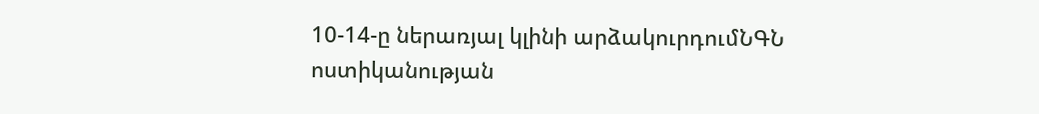10-14-ը ներառյալ կլինի արձակուրդումՆԳՆ ոստիկանության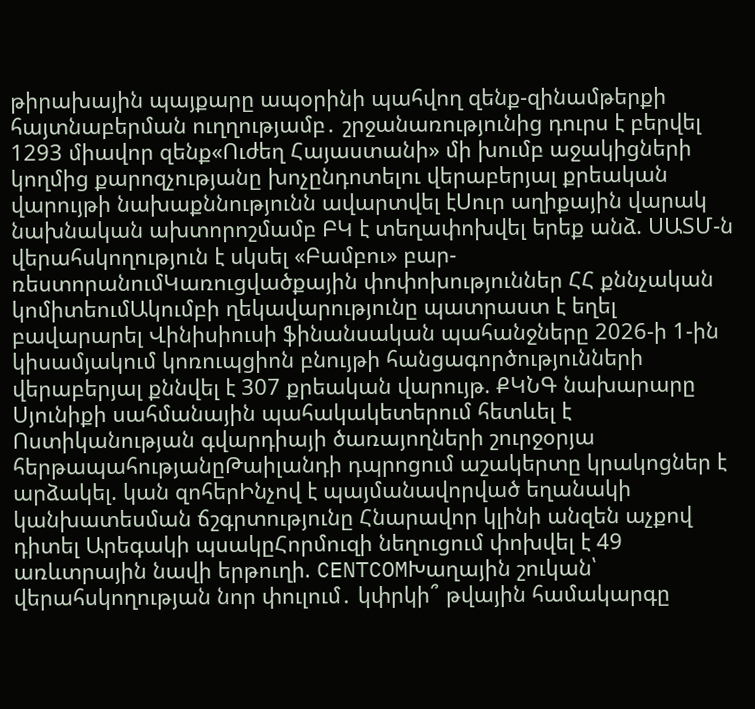թիրախային պայքարը ապօրինի պահվող զենք-զինամթերքի հայտնաբերման ուղղությամբ․ շրջանառությունից դուրս է բերվել 1293 միավոր զենք«Ուժեղ Հայաստանի» մի խումբ աջակիցների կողմից քարոզչությանը խոչընդոտելու վերաբերյալ քրեական վարույթի նախաքննությունն ավարտվել էՍուր աղիքային վարակ նախնական ախտորոշմամբ ԲԿ է տեղափոխվել երեք անձ. ՍԱՏՄ-ն վերահսկողություն է սկսել «Բամբու» բար-ռեստորանումԿառուցվածքային փոփոխություններ ՀՀ քննչական կոմիտեումԱկումբի ղեկավարությունը պատրաստ է եղել բավարարել Վինիսիուսի ֆինանսական պահանջները 2026-ի 1-ին կիսամյակում կոռուպցիոն բնույթի հանցագործությունների վերաբերյալ քննվել է 307 քրեական վարույթ. ՔԿՆԳ նախարարը Սյունիքի սահմանային պահակակետերում հետևել է Ոստիկանության գվարդիայի ծառայողների շուրջօրյա հերթապահությանըԹաիլանդի դպրոցում աշակերտը կրակոցներ է արձակել. կան զոհերԻնչով է պայմանավորված եղանակի կանխատեսման ճշգրտությունը Հնարավոր կլինի անզեն աչքով դիտել Արեգակի պսակըՀորմուզի նեղուցում փոխվել է 49 առևտրային նավի երթուղի. CENTCOMԽաղային շուկան՝ վերահսկողության նոր փուլում․ կփրկի՞ թվային համակարգը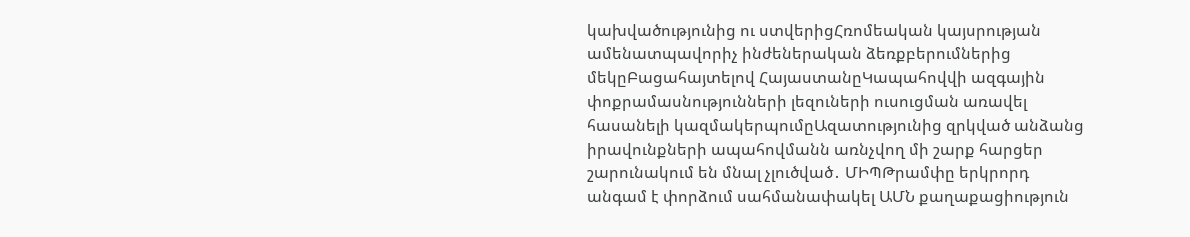կախվածությունից ու ստվերիցՀռոմեական կայսրության ամենատպավորիչ ինժեներական ձեռքբերումներից մեկըԲացահայտելով ՀայաստանըԿապահովվի ազգային փոքրամասնությունների լեզուների ուսուցման առավել հասանելի կազմակերպումըԱզատությունից զրկված անձանց իրավունքների ապահովմանն առնչվող մի շարք հարցեր շարունակում են մնալ չլուծված․ ՄԻՊԹրամփը երկրորդ անգամ է փորձում սահմանափակել ԱՄՆ քաղաքացիություն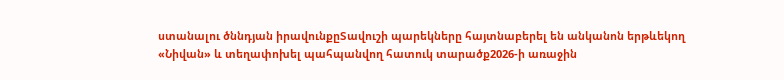ստանալու ծննդյան իրավունքըՏավուշի պարեկները հայտնաբերել են անկանոն երթևեկող «Նիվան» և տեղափոխել պահպանվող հատուկ տարածք2026-ի առաջին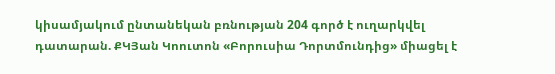կիսամյակում ընտանեկան բռնության 204 գործ է ուղարկվել դատարան. ՔԿՅան Կոուտոն «Բորուսիա Դորտմունդից» միացել է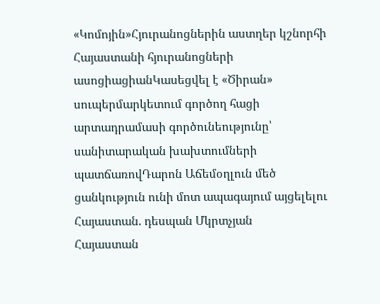«Կոմոյին»Հյուրանոցներին աստղեր կշնորհի Հայաստանի հյուրանոցների ասոցիացիանԿասեցվել է «Ծիրան» սուպերմարկետում գործող հացի արտադրամասի գործունեությունը՝ սանիտարական խախտումների պատճառովԴարոն Աճեմօղլուն մեծ ցանկություն ունի մոտ ապագայում այցելելու Հայաստան. դեսպան Մկրտչյան
Հայաստան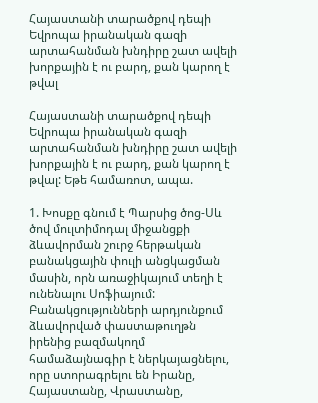Հայաստանի տարածքով դեպի Եվրոպա իրանական գազի արտահանման խնդիրը շատ ավելի խորքային է ու բարդ, քան կարող է թվալ

Հայաստանի տարածքով դեպի Եվրոպա իրանական գազի արտահանման խնդիրը շատ ավելի խորքային է ու բարդ, քան կարող է թվալ: Եթե համառոտ, ապա.

1. Խոսքը գնում է Պարսից ծոց-Սև ծով մուլտիմոդալ միջանցքի ձևավորման շուրջ հերթական բանակցային փուլի անցկացման մասին, որն առաջիկայում տեղի է ունենալու Սոֆիայում: Բանակցությունների արդյունքում ձևավորված փաստաթուղթն իրենից բազմակողմ համաձայնագիր է ներկայացնելու, որը ստորագրելու են Իրանը, Հայաստանը, Վրաստանը,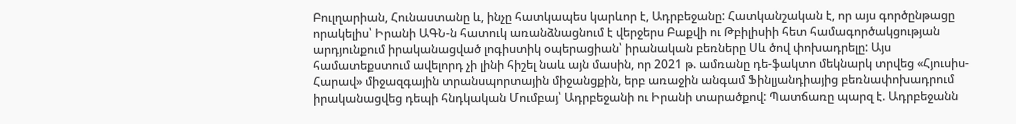Բուլղարիան, Հունաստանը և, ինչը հատկապես կարևոր է, Ադրբեջանը: Հատկանշական է, որ այս գործընթացը որակելիս՝ Իրանի ԱԳՆ-ն հատուկ առանձնացնում է վերջերս Բաքվի ու Թբիլիսիի հետ համագործակցության արդյունքում իրականացված լոգիստիկ օպերացիան՝ իրանական բեռները Սև ծով փոխադրելը: Այս համատեքստում ավելորդ չի լինի հիշել նաև այն մասին, որ 2021 թ. ամռանը դե-ֆակտո մեկնարկ տրվեց «Հյուսիս-Հարավ» միջազգային տրանսպորտային միջանցքին, երբ առաջին անգամ Ֆինլյանդիայից բեռնափոխադրում իրականացվեց դեպի հնդկական Մումբայ՝ Ադրբեջանի ու Իրանի տարածքով: Պատճառը պարզ է. Ադրբեջանն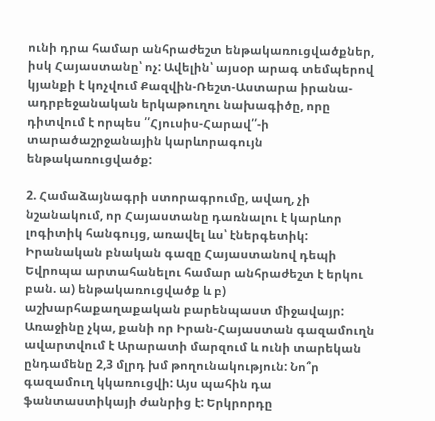ունի դրա համար անհրաժեշտ ենթակառուցվածքներ, իսկ Հայաստանը՝ ոչ: Ավելին՝ այսօր արագ տեմպերով կյանքի է կոչվում Քազվին-Ռեշտ-Աստարա իրանա-ադրբեջանական երկաթուղու նախագիծը, որը դիտվում է որպես ՛՛Հյուսիս-Հարավ՛՛-ի տարածաշրջանային կարևորագույն ենթակառուցվածք:

2. Համաձայնագրի ստորագրումը, ավաղ, չի նշանակում, որ Հայաստանը դառնալու է կարևոր լոգիտիկ հանգույց, առավել ևս՝ էներգետիկ: Իրանական բնական գազը Հայաստանով դեպի Եվրոպա արտահանելու համար անհրաժեշտ է երկու բան. ա) ենթակառուցվածք և բ) աշխարհաքաղաքական բարենպաստ միջավայր: Առաջինը չկա, քանի որ Իրան-Հայաստան գազամուղն ավարտվում է Արարատի մարզում և ունի տարեկան ընդամենը 2,3 մլրդ խմ թողունակություն: Նո՞ր գազամուղ կկառուցվի: Այս պահին դա ֆանտաստիկայի ժանրից է: Երկրորդը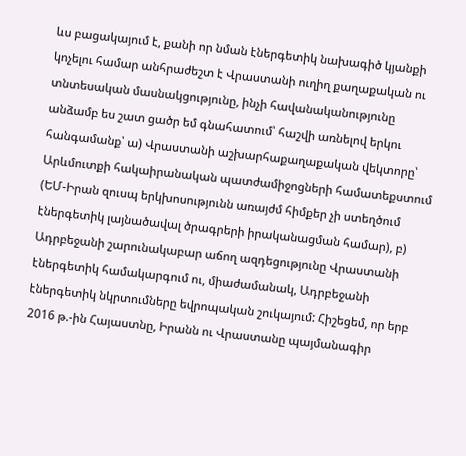ևս բացակայում է, քանի որ նման էներգետիկ նախագիծ կյանքի կոչելու համար անհրաժեշտ է Վրաստանի ուղիղ քաղաքական ու տնտեսական մասնակցությունը, ինչի հավանականությունը անձամբ ես շատ ցածր եմ գնահատում՝ հաշվի առնելով երկու հանգամանք՝ ա) Վրաստանի աշխարհաքաղաքական վեկտորը՝ Արևմուտքի հակաիրանական պատժամիջոցների համատեքստում (ԵՄ-Իրան զուսպ երկխոսությունն առայժմ հիմքեր չի ստեղծում էներգետիկ լայնածավալ ծրագրերի իրականացման համար), բ) Ադրբեջանի շարունակաբար աճող ազդեցությունը Վրաստանի էներգետիկ համակարգում ու, միաժամանակ, Ադրբեջանի էներգետիկ նկրտումները եվրոպական շուկայում: Հիշեցեմ, որ երբ 2016 թ.-ին Հայաստնը, Իրանն ու Վրաստանը պայմանագիր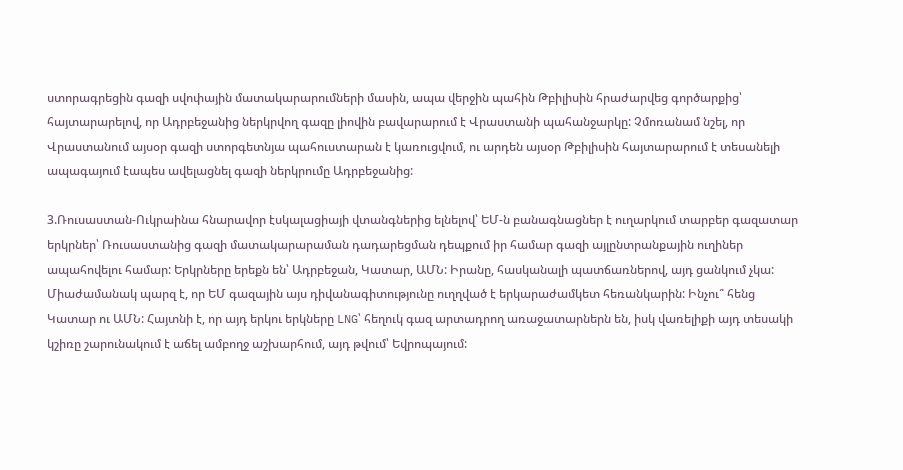ստորագրեցին գազի սվոփային մատակարարումների մասին, ապա վերջին պահին Թբիլիսին հրաժարվեց գործարքից՝ հայտարարելով, որ Ադրբեջանից ներկրվող գազը լիովին բավարարում է Վրաստանի պահանջարկը: Չմոռանամ նշել, որ Վրաստանում այսօր գազի ստորգետնյա պահուստարան է կառուցվում, ու արդեն այսօր Թբիլիսին հայտարարում է տեսանելի ապագայում էապես ավելացնել գազի ներկրումը Ադրբեջանից:

3.Ռուսաստան-Ուկրաինա հնարավոր էսկալացիայի վտանգներից ելնելով՝ ԵՄ-ն բանագնացներ է ուղարկում տարբեր գազատար երկրներ՝ Ռուսաստանից գազի մատակարարաման դադարեցման դեպքում իր համար գազի այլընտրանքային ուղիներ ապահովելու համար: Երկրները երեքն են՝ Ադրբեջան, Կատար, ԱՄՆ: Իրանը, հասկանալի պատճառներով, այդ ցանկում չկա: Միաժամանակ պարզ է, որ ԵՄ գազային այս դիվանագիտությունը ուղղված է երկարաժամկետ հեռանկարին: Ինչու՞ հենց Կատար ու ԱՄՆ: Հայտնի է, որ այդ երկու երկները LNG՝ հեղուկ գազ արտադրող առաջատարներն են, իսկ վառելիքի այդ տեսակի կշիռը շարունակում է աճել ամբողջ աշխարհում, այդ թվում՝ Եվրոպայում: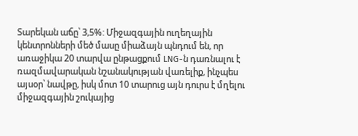Տարեկան աճը՝ 3,5%: Միջազգային ուղեղային կենտրոնների մեծ մասը միաձայն պնդում են, որ առաջիկա 20 տարվա ընթացքում LNG-ն դառնալու է ռազմավարական նշանակության վառելիք, ինչպես այսօր՝ նավթը, իսկ մոտ 10 տարուց այն դուրս է մղելու միջազգային շուկայից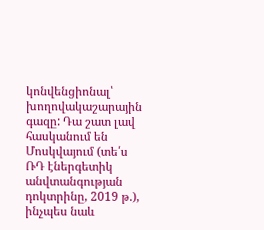կոնվենցիոնալ՝ խողովակաշարային գազը: Դա շատ լավ հասկանում են Մոսկվայում (տե՛ս ՌԴ էներգետիկ անվտանգության դոկտրինը, 2019 թ.), ինչպես նաև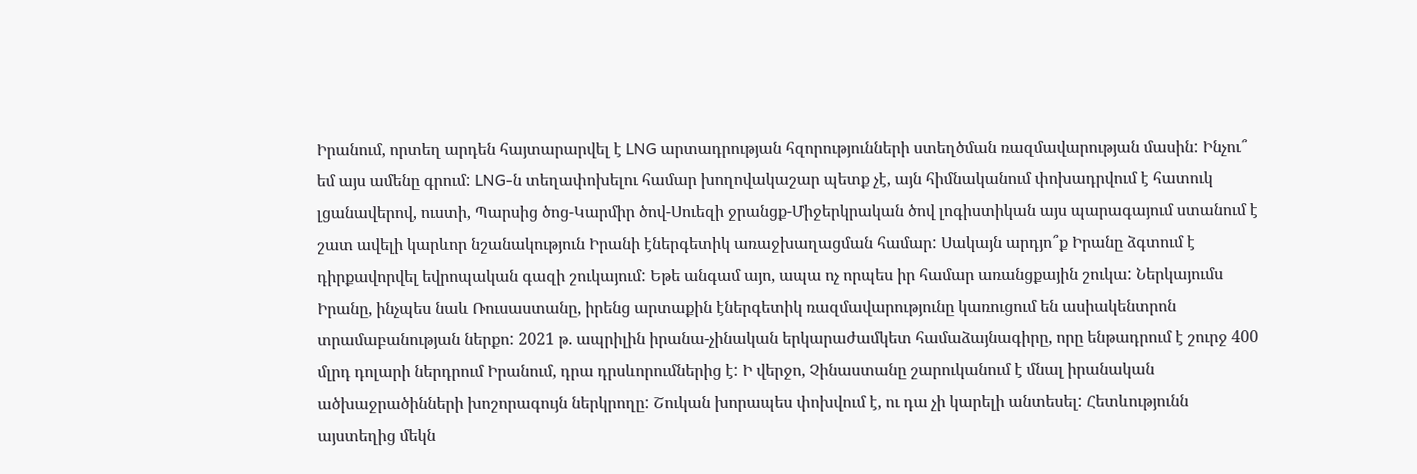Իրանում, որտեղ արդեն հայտարարվել է LNG արտադրության հզորությունների ստեղծման ռազմավարության մասին: Ինչու՞ եմ այս ամենը գրում: LNG-ն տեղափոխելու համար խողովակաշար պետք չէ, այն հիմնականում փոխադրվում է հատուկ լցանավերով, ուստի, Պարսից ծոց-Կարմիր ծով-Սուեզի ջրանցք-Միջերկրական ծով լոգիստիկան այս պարագայում ստանում է շատ ավելի կարևոր նշանակություն Իրանի էներգետիկ առաջխաղացման համար: Սակայն արդյո՞ք Իրանը ձգտում է դիրքավորվել եվրոպական գազի շուկայում: Եթե անգամ այո, ապա ոչ որպես իր համար առանցքային շուկա: Ներկայումս Իրանը, ինչպես նաև Ռուսաստանը, իրենց արտաքին էներգետիկ ռազմավարությունը կառուցում են ասիակենտրոն տրամաբանության ներքո: 2021 թ. ապրիլին իրանա-չինական երկարաժամկետ համաձայնագիրը, որը ենթադրում է շուրջ 400 մլրդ դոլարի ներդրում Իրանում, դրա դրսևորումներից է: Ի վերջո, Չինաստանը շարուկանում է մնալ իրանական ածխաջրածինների խոշորագույն ներկրողը: Շուկան խորապես փոխվում է, ու դա չի կարելի անտեսել: Հետևությունն այստեղից մեկն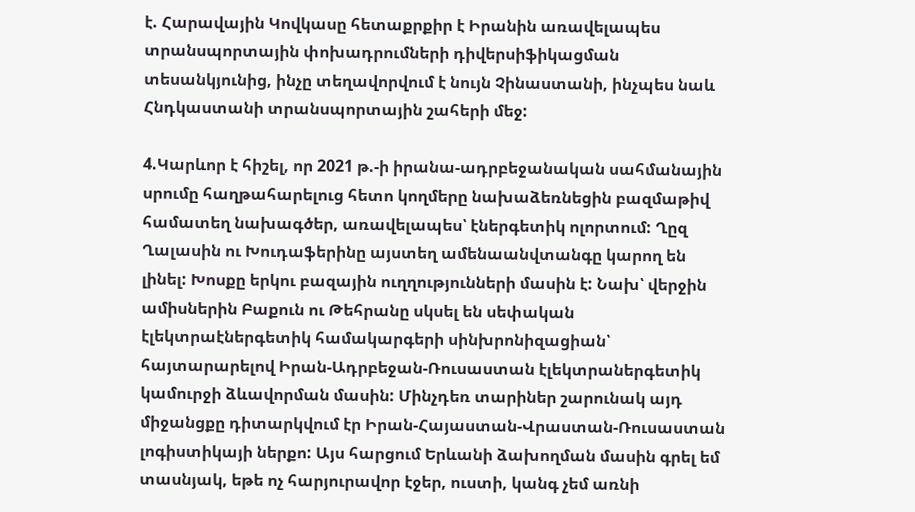է. Հարավային Կովկասը հետաքրքիր է Իրանին առավելապես տրանսպորտային փոխադրումների դիվերսիֆիկացման տեսանկյունից, ինչը տեղավորվում է նույն Չինաստանի, ինչպես նաև Հնդկաստանի տրանսպորտային շահերի մեջ:

4.Կարևոր է հիշել, որ 2021 թ.-ի իրանա-ադրբեջանական սահմանային սրումը հաղթահարելուց հետո կողմերը նախաձեռնեցին բազմաթիվ համատեղ նախագծեր, առավելապես՝ էներգետիկ ոլորտում: Ղըզ Ղալասին ու Խուդաֆերինը այստեղ ամենաանվտանգը կարող են լինել: Խոսքը երկու բազային ուղղությունների մասին է: Նախ՝ վերջին ամիսներին Բաքուն ու Թեհրանը սկսել են սեփական էլեկտրաէներգետիկ համակարգերի սինխրոնիզացիան՝ հայտարարելով Իրան-Ադրբեջան-Ռուսաստան էլեկտրաներգետիկ կամուրջի ձևավորման մասին: Մինչդեռ տարիներ շարունակ այդ միջանցքը դիտարկվում էր Իրան-Հայաստան-Վրաստան-Ռուսաստան լոգիստիկայի ներքո: Այս հարցում Երևանի ձախողման մասին գրել եմ տասնյակ, եթե ոչ հարյուրավոր էջեր, ուստի, կանգ չեմ առնի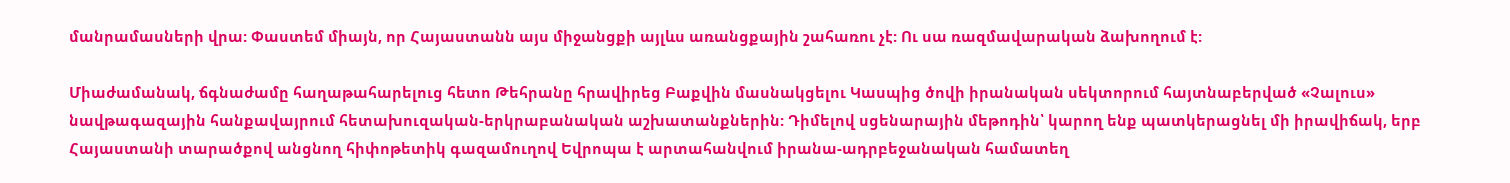մանրամասների վրա: Փաստեմ միայն, որ Հայաստանն այս միջանցքի այլևս առանցքային շահառու չէ: Ու սա ռազմավարական ձախողում է:

Միաժամանակ, ճգնաժամը հաղաթահարելուց հետո Թեհրանը հրավիրեց Բաքվին մասնակցելու Կասպից ծովի իրանական սեկտորում հայտնաբերված «Չալուս» նավթագազային հանքավայրում հետախուզական-երկրաբանական աշխատանքներին: Դիմելով սցենարային մեթոդին՝ կարող ենք պատկերացնել մի իրավիճակ, երբ Հայաստանի տարածքով անցնող հիփոթետիկ գազամուղով Եվրոպա է արտահանվում իրանա-ադրբեջանական համատեղ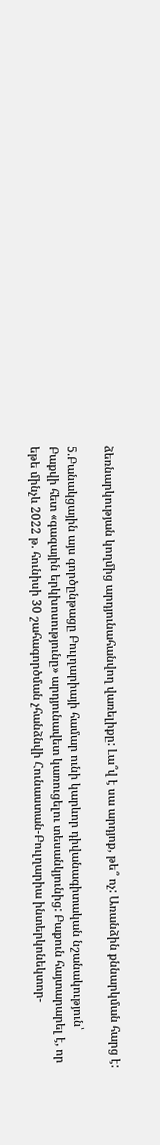ձեռնարկության կողմից արդյունահանվող վառելիքը: Լա՞վ է սա արդյոք, թե՞ ոչ: Առանձին քննարկման հարց է:

5.Բանակցային այս գործընթացը Բուլղարիայի համար ունի կարևոր դիվանագիտական նշանակություն՝ Բաքվի հետ «գազային երկխոսությունը» արդյունավետ կառուցելու տեսանկյունից: Բաքուն հայտարարել է, որ եթե մինչև 2022 թ. հունիսի 30 շահագործման չհանձնվի Հունաստան-Բուլղարիա ինտերկոնեկտոր-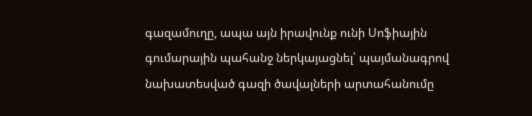գազամուղը, ապա այն իրավունք ունի Սոֆիային գումարային պահանջ ներկայացնել՝ պայմանագրով նախատեսված գազի ծավալների արտահանումը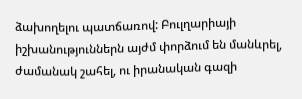ձախողելու պատճառով: Բուլղարիայի իշխանություններն այժմ փորձում են մանևրել, ժամանակ շահել, ու իրանական գազի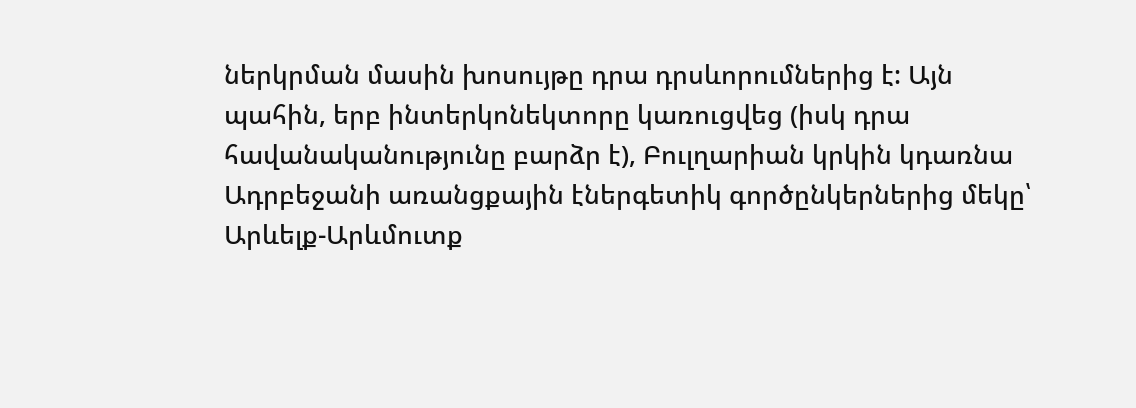ներկրման մասին խոսույթը դրա դրսևորումներից է: Այն պահին, երբ ինտերկոնեկտորը կառուցվեց (իսկ դրա հավանականությունը բարձր է), Բուլղարիան կրկին կդառնա Ադրբեջանի առանցքային էներգետիկ գործընկերներից մեկը՝ Արևելք-Արևմուտք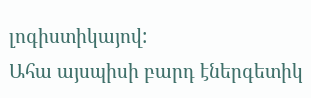լոգիստիկայով:
Ահա այսպիսի բարդ էներգետիկ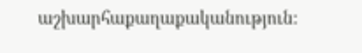աշխարհաքաղաքականություն: